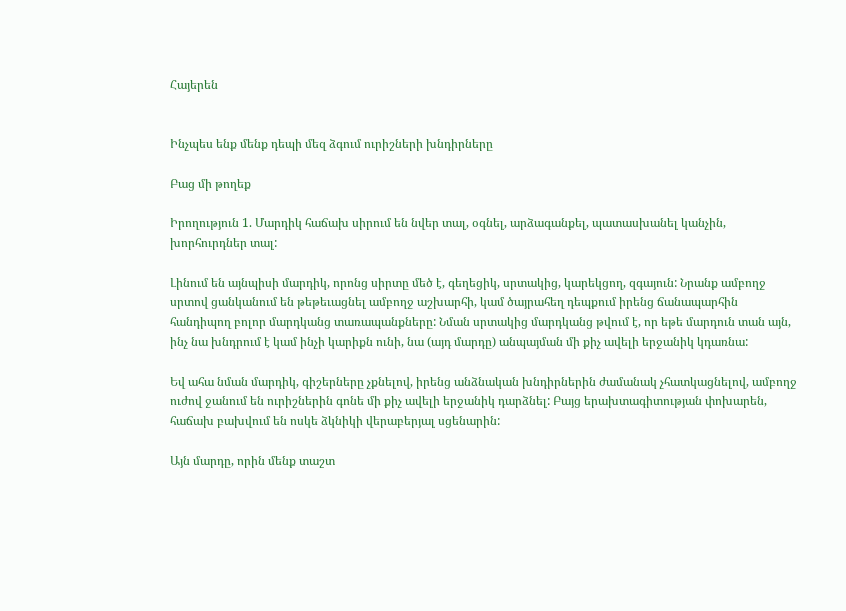Հայերեն


Ինչպես ենք մենք դեպի մեզ ձգում ուրիշների խնդիրները

Բաց մի թողեք

Իրողություն 1. Մարդիկ հաճախ սիրում են նվեր տալ, օգնել, արձագանքել, պատասխանել կանչին, խորհուրդներ տալ:

Լինում են այնպիսի մարդիկ, որոնց սիրտը մեծ է, գեղեցիկ, սրտակից, կարեկցող, զգայուն: Նրանք ամբողջ սրտով ցանկանում են թեթեւացնել ամբողջ աշխարհի, կամ ծայրահեղ դեպքում իրենց ճանապարհին հանդիպող բոլոր մարդկանց տառապանքները: Նման սրտակից մարդկանց թվում է, որ եթե մարդուն տան այն, ինչ նա խնդրում է կամ ինչի կարիքն ունի, նա (այդ մարդը) անպայման մի քիչ ավելի երջանիկ կդառնա:

Եվ ահա նման մարդիկ, գիշերները չքնելով, իրենց անձնական խնդիրներին ժամանակ չհատկացնելով, ամբողջ ուժով ջանում են ուրիշներին գոնե մի քիչ ավելի երջանիկ դարձնել: Բայց երախտագիտության փոխարեն, հաճախ բախվում են ոսկե ձկնիկի վերաբերյալ սցենարին:

Այն մարդը, որին մենք տաշտ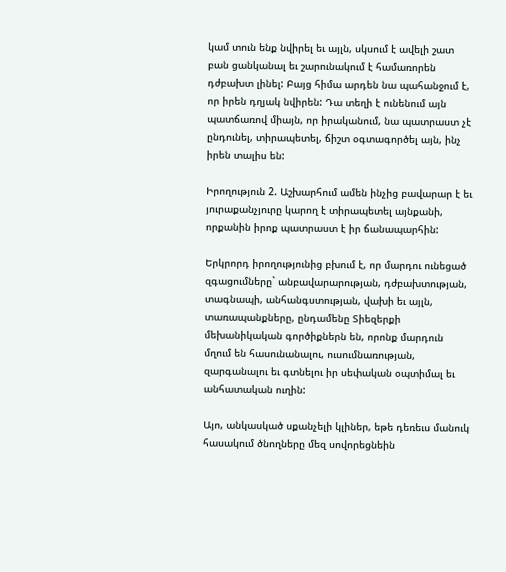կամ տուն ենք նվիրել եւ այլն, սկսում է ավելի շատ բան ցանկանալ եւ շարունակում է համառորեն դժբախտ լինել: Բայց հիմա արդեն նա պահանջում է, որ իրեն դղյակ նվիրեն: Դա տեղի է ունենում այն պատճառով միայն, որ իրականում, նա պատրաստ չէ ընդունել, տիրապետել, ճիշտ օգտագործել այն, ինչ իրեն տալիս են:

Իրողություն 2. Աշխարհում ամեն ինչից բավարար է եւ յուրաքանչյուրը կարող է տիրապետել այնքանի, որքանին իրոք պատրաստ է իր ճանապարհին:

Երկրորդ իրողությունից բխում է, որ մարդու ունեցած զգացումները` անբավարարության, դժբախտության, տագնապի, անհանգստության, վախի եւ այլն, տառապանքները, ընդամենը Տիեզերքի մեխանիկական գործիքներն են, որոնք մարդուն մղում են հասունանալու, ուսումնառության, զարգանալու եւ գտնելու իր սեփական օպտիմալ եւ անհատական ուղին:

Այո, անկասկած սքանչելի կլիներ, եթե դեռեւս մանուկ հասակում ծնողները մեզ սովորեցնեին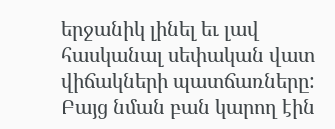երջանիկ լինել եւ լավ հասկանալ սեփական վատ վիճակների պատճառները: Բայց նման բան կարող էին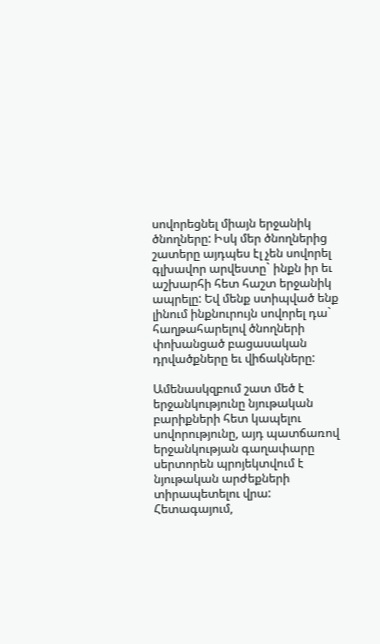սովորեցնել միայն երջանիկ ծնողները: Իսկ մեր ծնողներից շատերը այդպես էլ չեն սովորել գլխավոր արվեստը` ինքն իր եւ աշխարհի հետ հաշտ երջանիկ ապրելը: Եվ մենք ստիպված ենք լինում ինքնուրույն սովորել դա` հաղթահարելով ծնողների փոխանցած բացասական դրվածքները եւ վիճակները:

Ամենասկզբում շատ մեծ է երջանկությունը նյութական բարիքների հետ կապելու սովորությունը, այդ պատճառով երջանկության գաղափարը սերտորեն պրոյեկտվում է նյութական արժեքների տիրապետելու վրա: Հետագայում,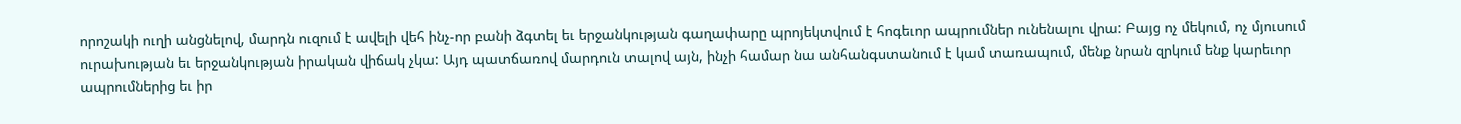որոշակի ուղի անցնելով, մարդն ուզում է ավելի վեհ ինչ-որ բանի ձգտել եւ երջանկության գաղափարը պրոյեկտվում է հոգեւոր ապրումներ ունենալու վրա: Բայց ոչ մեկում, ոչ մյուսում ուրախության եւ երջանկության իրական վիճակ չկա: Այդ պատճառով մարդուն տալով այն, ինչի համար նա անհանգստանում է կամ տառապում, մենք նրան զրկում ենք կարեւոր ապրումներից եւ իր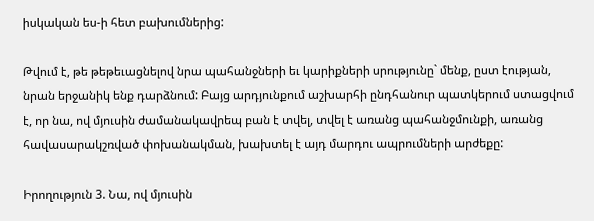իսկական ես-ի հետ բախումներից:

Թվում է, թե թեթեւացնելով նրա պահանջների եւ կարիքների սրությունը` մենք, ըստ էության, նրան երջանիկ ենք դարձնում: Բայց արդյունքում աշխարհի ընդհանուր պատկերում ստացվում է, որ նա, ով մյուսին ժամանակավրեպ բան է տվել, տվել է առանց պահանջմունքի, առանց հավասարակշռված փոխանակման, խախտել է այդ մարդու ապրումների արժեքը:

Իրողություն 3. Նա, ով մյուսին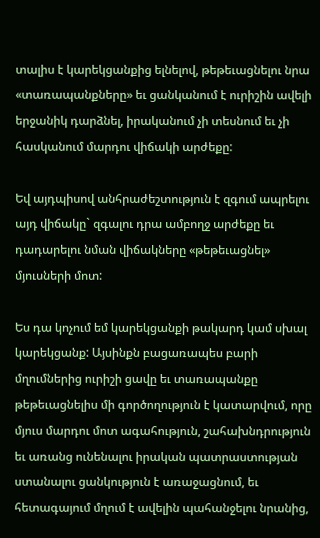տալիս է կարեկցանքից ելնելով, թեթեւացնելու նրա «տառապանքները» եւ ցանկանում է ուրիշին ավելի երջանիկ դարձնել, իրականում չի տեսնում եւ չի հասկանում մարդու վիճակի արժեքը:

Եվ այդպիսով անհրաժեշտություն է զգում ապրելու այդ վիճակը` զգալու դրա ամբողջ արժեքը եւ դադարելու նման վիճակները «թեթեւացնել» մյուսների մոտ:

Ես դա կոչում եմ կարեկցանքի թակարդ կամ սխալ կարեկցանք: Այսինքն բացառապես բարի մղումներից ուրիշի ցավը եւ տառապանքը թեթեւացնելիս մի գործողություն է կատարվում, որը մյուս մարդու մոտ ագահություն, շահախնդրություն եւ առանց ունենալու իրական պատրաստության ստանալու ցանկություն է առաջացնում, եւ հետագայում մղում է ավելին պահանջելու նրանից,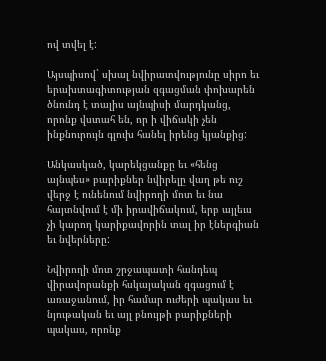ով տվել է:

Այսպիսով` սխալ նվիրատվությունը սիրո եւ երախտագիտության զգացման փոխարեն ծնունդ է տալիս այնպիսի մարդկանց, որոնք վստահ են, որ ի վիճակի չեն ինքնուրույն գլուխ հանել իրենց կյանքից:

Անկասկած, կարեկցանքը եւ «հենց այնպես» բարիքներ նվիրելը վաղ թե ուշ վերջ է ունենում նվիրողի մոտ եւ նա հայտնվում է մի իրավիճակում, երբ այլեւս չի կարող կարիքավորին տալ իր էներգիան եւ նվերները:

Նվիրողի մոտ շրջապատի հանդեպ վիրավորանքի հսկայական զգացում է առաջանում, իր համար ուժերի պակաս եւ նյութական եւ այլ բնույթի բարիքների պակաս, որոնք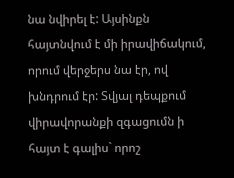նա նվիրել է: Այսինքն հայտնվում է մի իրավիճակում, որում վերջերս նա էր, ով խնդրում էր: Տվյալ դեպքում վիրավորանքի զգացումն ի հայտ է գալիս` որոշ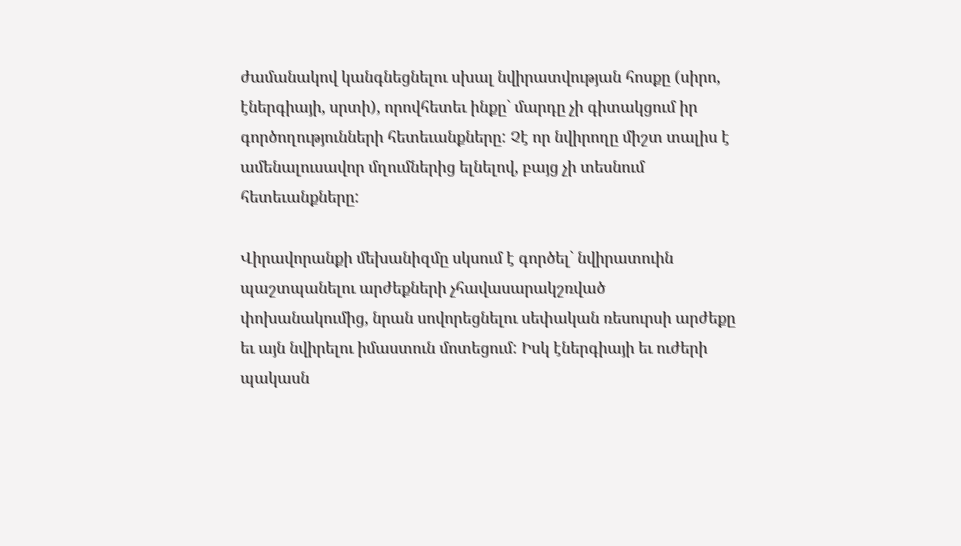ժամանակով կանգնեցնելու սխալ նվիրատվության հոսքը (սիրո, էներգիայի, սրտի), որովհետեւ ինքը` մարդը չի գիտակցում իր գործողությունների հետեւանքները: Չէ որ նվիրողը միշտ տալիս է ամենալուսավոր մղումներից ելնելով, բայց չի տեսնում հետեւանքները:

Վիրավորանքի մեխանիզմը սկսում է գործել` նվիրատուին պաշտպանելու արժեքների չհավասարակշռված փոխանակումից, նրան սովորեցնելու սեփական ռեսուրսի արժեքը եւ այն նվիրելու իմաստուն մոտեցում: Իսկ էներգիայի եւ ուժերի պակասն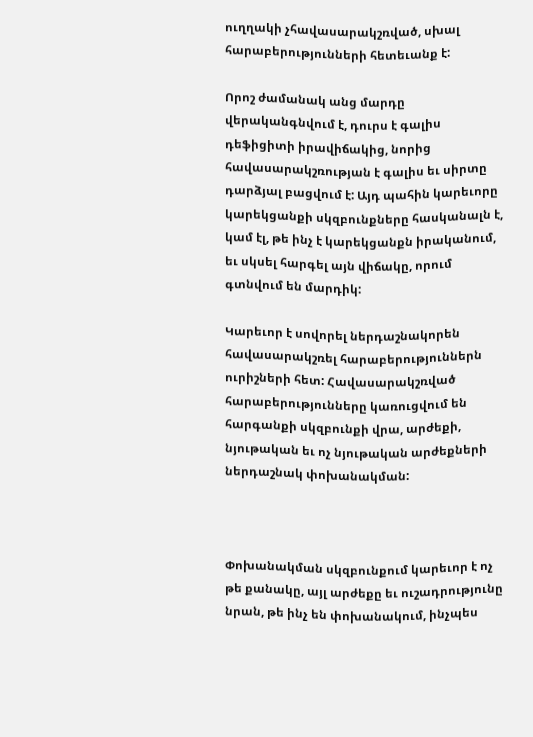ուղղակի չհավասարակշռված, սխալ հարաբերությունների հետեւանք է:

Որոշ ժամանակ անց մարդը վերականգնվում է, դուրս է գալիս դեֆիցիտի իրավիճակից, նորից հավասարակշռության է գալիս եւ սիրտը դարձյալ բացվում է: Այդ պահին կարեւորը կարեկցանքի սկզբունքները հասկանալն է, կամ էլ, թե ինչ է կարեկցանքն իրականում, եւ սկսել հարգել այն վիճակը, որում գտնվում են մարդիկ:

Կարեւոր է սովորել ներդաշնակորեն հավասարակշռել հարաբերություններն ուրիշների հետ: Հավասարակշռված հարաբերությունները կառուցվում են հարգանքի սկզբունքի վրա, արժեքի, նյութական եւ ոչ նյութական արժեքների ներդաշնակ փոխանակման:



Փոխանակման սկզբունքում կարեւոր է ոչ թե քանակը, այլ արժեքը եւ ուշադրությունը նրան, թե ինչ են փոխանակում, ինչպես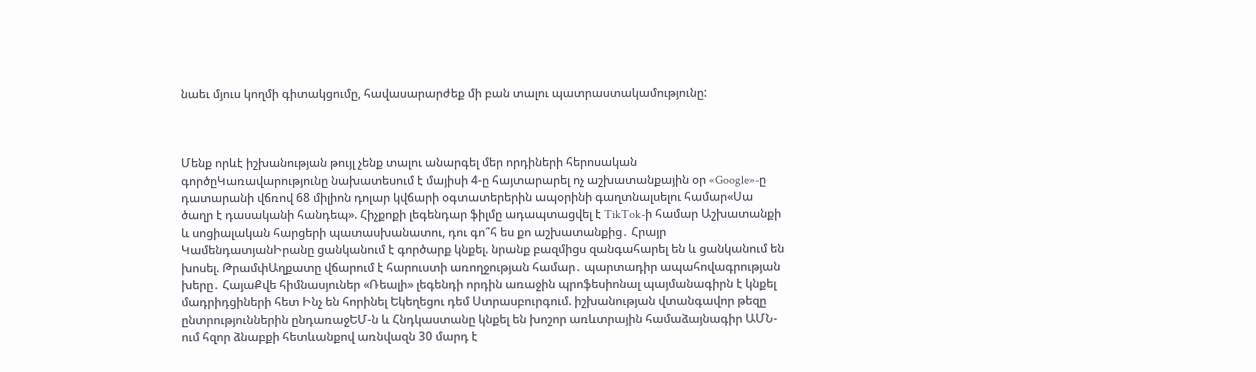նաեւ մյուս կողմի գիտակցումը, հավասարարժեք մի բան տալու պատրաստակամությունը:



Մենք որևէ իշխանության թույլ չենք տալու անարգել մեր որդիների հերոսական գործըԿառավարությունը նախատեսում է մայիսի 4-ը հայտարարել ոչ աշխատանքային օր «Google»-ը դատարանի վճռով 68 միլիոն դոլար կվճարի օգտատերերին ապօրինի գաղտնալսելու համար«Սա ծաղր է դասականի հանդեպ». Հիչքոքի լեգենդար ֆիլմը ադապտացվել է TikTok-ի համար Աշխատանքի և սոցիալական հարցերի պատասխանատու, դու գո՞հ ես քո աշխատանքից․ Հրայր ԿամենդատյանԻրանը ցանկանում է գործարք կնքել. նրանք բազմիցս զանգահարել են և ցանկանում են խոսել. ԹրամփԱղքատը վճարում է հարուստի առողջության համար․ պարտադիր ապահովագրության խերը․ ՀայաՔվե հիմնասյուներ «Ռեալի» լեգենդի որդին առաջին պրոֆեսիոնալ պայմանագիրն է կնքել մադրիդցիների հետ Ինչ են հորինել Եկեղեցու դեմ Ստրասբուրգում. իշխանության վտանգավոր թեզը ընտրություններին ընդառաջԵՄ-ն և Հնդկաստանը կնքել են խոշոր առևտրային համաձայնագիր ԱՄՆ-ում հզոր ձնաբքի հետևանքով առնվազն 30 մարդ է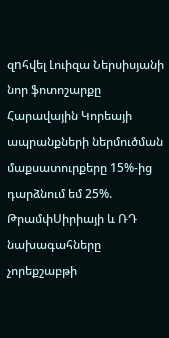զnհվել Լուիզա Ներսիսյանի նոր ֆոտոշարքը Հարավային Կորեայի ապրանքների ներմուծման մաքսատուրքերը 15%-ից դարձնում եմ 25%. ԹրամփՍիրիայի և ՌԴ նախագահները չորեքշաբթի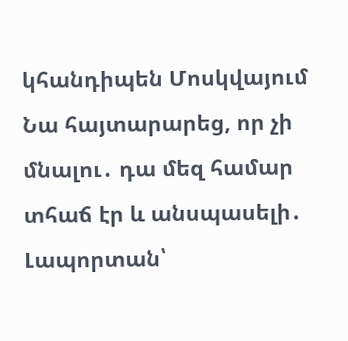կհանդիպեն Մոսկվայում Նա հայտարարեց, որ չի մնալու․ դա մեզ համար տհաճ էր և անսպասելի․ Լապորտան՝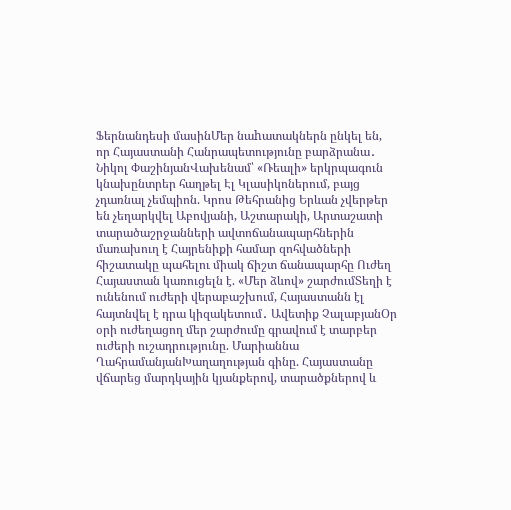Ֆերնանդեսի մասինՄեր նաhատակներն ընկել են, որ Հայաստանի Հանրապետությունը բարձրանա․ Նիկոլ ՓաշինյանՎախենամ՝ «Ռեալի» երկրպագուն կնախընտրեր հաղթել Էլ Կլասիկոներում, բայց չդառնալ չեմպիոն. Կրոս Թեհրանից Երևան չվերթեր են չեղարկվել Աբովյանի, Աշտարակի, Արտաշատի տարածաշրջանների ավտոճանապարհներին մառախուղ է Հայրենիքի համար զոհվածների հիշատակը պահելու միակ ճիշտ ճանապարհը Ուժեղ Հայաստան կառուցելն է. «Մեր ձևով» շարժումՏեղի է ունենում ուժերի վերաբաշխում, Հայաստանն էլ հայտնվել է դրա կիզակետում․ Ավետիք ՉալաբյանՕր օրի ուժեղացող մեր շարժումը գրավում է տարբեր ուժերի ուշադրությունը. Մարիաննա ՂահրամանյանԽաղաղության գինը. Հայաստանը վճարեց մարդկային կյանքերով, տարածքներով և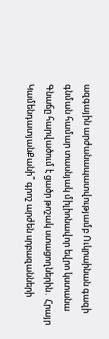ազգային արժանապատվությամբ Ուկրաինան գազի գնման համար տասնյակ միլիոնավոր եվրո կստանա Գնաճը հարվածում է ցածր թոշակ ստացողներին․ Հրայր ԿամենդատյանՔանի՞ գրոշ արժեն սրբազանների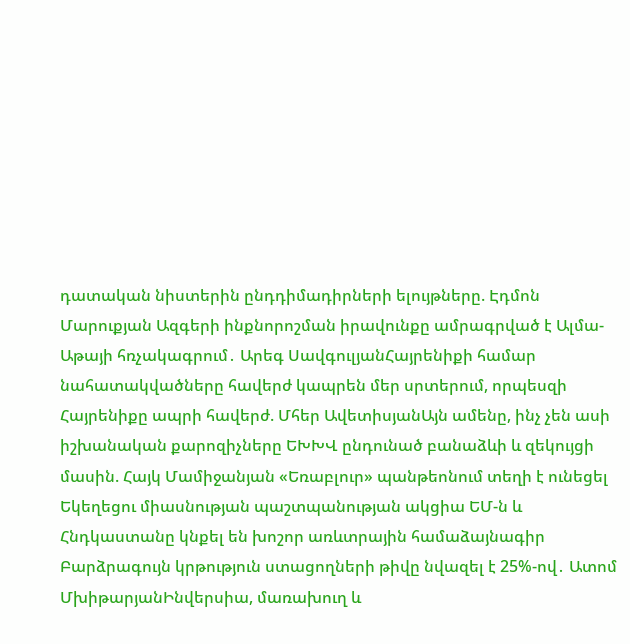դատական նիստերին ընդդիմադիրների ելույթները. Էդմոն Մարուքյան Ազգերի ինքնորոշման իրավունքը ամրագրված է Ալմա-Աթայի հռչակագրում․ Արեգ ՍավգուլյանՀայրենիքի համար նահատակվածները հավերժ կապրեն մեր սրտերում, որպեսզի Հայրենիքը ապրի հավերժ. Մհեր ԱվետիսյանԱյն ամենը, ինչ չեն ասի իշխանական քարոզիչները ԵԽԽՎ ընդունած բանաձևի և զեկույցի մասին. Հայկ Մամիջանյան «Եռաբլուր» պանթեոնում տեղի է ունեցել Եկեղեցու միասնության պաշտպանության ակցիա ԵՄ-ն և Հնդկաստանը կնքել են խոշոր առևտրային համաձայնագիր Բարձրագույն կրթություն ստացողների թիվը նվազել է 25%-ով․ Ատոմ ՄխիթարյանԻնվերսիա, մառախուղ և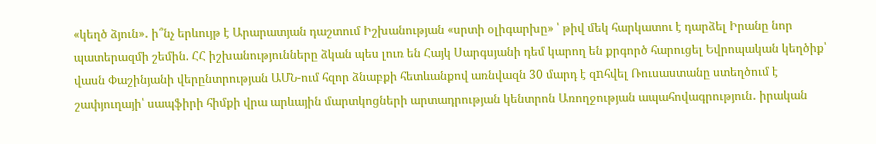«կեղծ ձյուն»․ ի՞նչ երևույթ է Արարատյան դաշտում Իշխանության «սրտի օլիգարխը» ՝ թիվ մեկ հարկատու է դարձել Իրանը նոր պատերազմի շեմին. ՀՀ իշխանությունները ձկան պես լուռ են Հայկ Սարգսյանի դեմ կարող են քրգործ հարուցել Եվրոպական կեղծիք՝ վասն Փաշինյանի վերընտրության ԱՄՆ-ում հզոր ձնաբքի հետևանքով առնվազն 30 մարդ է զnհվել Ռուսաստանը ստեղծում է շափյուղայի՝ սապֆիրի հիմքի վրա արևային մարտկոցների արտադրության կենտրոն Առողջության ապահովագրություն․ իրական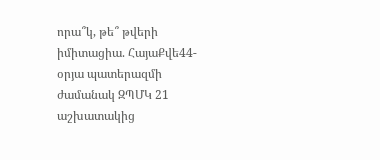որա՞կ, թե՞ թվերի իմիտացիա. ՀայաՔվե44-օրյա պատերազմի ժամանակ ԶՊՄԿ 21 աշխատակից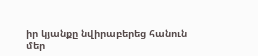իր կյանքը նվիրաբերեց հանուն մեր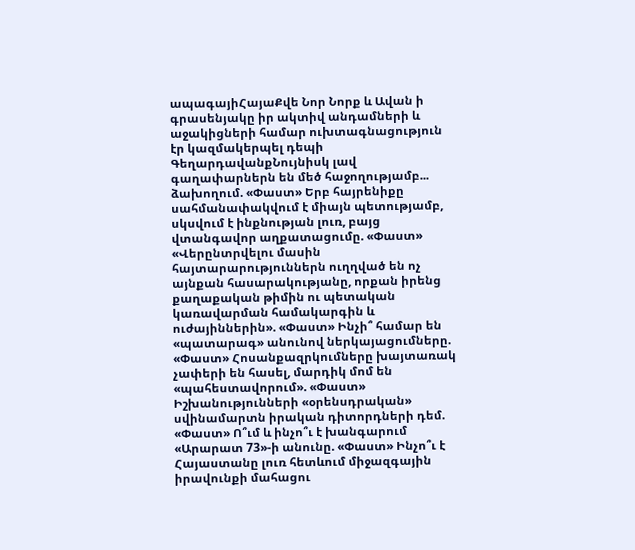ապագայիՀայաՔվե Նոր Նորք և Ավան ի գրասենյակը իր ակտիվ անդամների և աջակիցների համար ուխտագնացություն էր կազմակերպել դեպի ԳեղարդավանքՆույնիսկ լավ գաղափարներն են մեծ հաջողությամբ... ձախողում. «Փաստ» Երբ հայրենիքը սահմանափակվում է միայն պետությամբ, սկսվում է ինքնության լուռ, բայց վտանգավոր աղքատացումը. «Փաստ» «Վերընտրվելու մասին հայտարարություններն ուղղված են ոչ այնքան հասարակությանը, որքան իրենց քաղաքական թիմին ու պետական կառավարման համակարգին և ուժայիններին». «Փաստ» Ինչի՞ համար են «պատարագ» անունով ներկայացումները. «Փաստ» Հոսանքազրկումները խայտառակ չափերի են հասել, մարդիկ մոմ են «պահեստավորում». «Փաստ» Իշխանությունների «օրենսդրական» սվինամարտն իրական դիտորդների դեմ. «Փաստ» Ո՞ւմ և ինչո՞ւ է խանգարում «Արարատ 73»-ի անունը. «Փաստ» Ինչո՞ւ է Հայաստանը լուռ հետևում միջազգային իրավունքի մահացու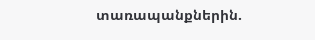տառապանքներին.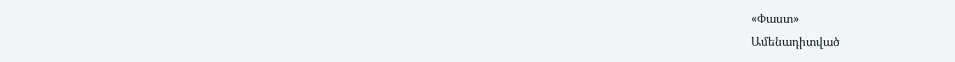«Փաստ»
Ամենադիտված